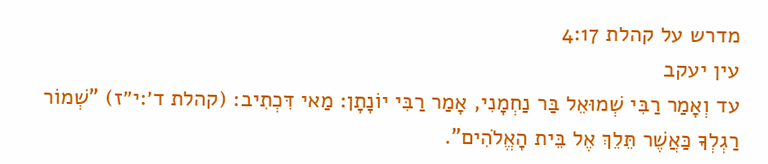מדרש על קהלת 4:17
עין יעקב
עד וְאָמַר רַבִּי שְׁמוּאֵל בַּר נַחְמָנִי, אָמַר רַבִּי יוֹנָתָן: מַאי דִּכְתִיב: (קהלת ד׳:י״ז) "שְׁמוֹר רַגְלְךָ כַּאֲשֶׁר תֵּלֵךְ אֶל בֵּית הָאֱלֹהִים".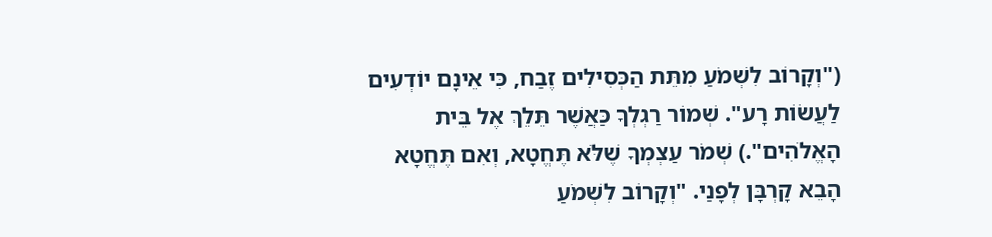("וְקָרוֹב לִשְׁמֹעַ מִתֵּת הַכְּסִילִים זֶבַח, כִּי אֵינָם יוֹדְעִים לַעֲשׂוֹת רָע". שְׁמוֹר רַגְלְךָ כַּאֲשֶׁר תֵּלֵךְ אֶל בֵּית הָאֱלֹהִים".) שְׁמֹר עַצְמְךָ שֶׁלֹּא תֶּחֱטָא, וְאִם תֶּחֱטָא הָבֵא קָרְבָּן לְפָנַי. "וְקָרוֹב לִשְׁמֹעַ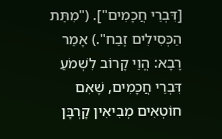[דִּבְרֵי חֲכָמִים"]. ("מִתֵּת הַכְּסִילִים זֶבַח".) אָמַר רָבָא: הֱוֵי קָרוֹב לִשְׁמֹעַ דִּבְרֵי חֲכָמִים, שֶׁאִם חוֹטְאִים מְבִיאִין קָרְבָּן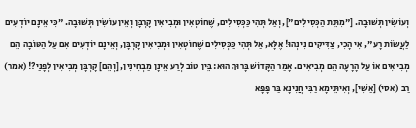וְעוֹשִׂין תְּשׁוּבָה. ["מִתֵּת הַכְּסִילִים"], וְאַל תְּהִי כַּכְּסִילִים, שֶׁחוֹטְאִין וּמְבִיאִין קָרְבָּן וְאֵין עוֹשִׂין תְּשׁוּבָה. "כִּי אֵינָם יוֹדְעִים לַעֲשׂוֹת רָע", אִי הָכִי, צַדִּיקִים נִינְהוּ! אֶלָּא, אַל תְּהִי כַּכְּסִילִים שֶׁחוֹטְאִין וּמְבִיאִין קָרְבָּן, וְאֵינָם יוֹדְעִים אִם עַל הַטּוֹבָה הֵם מְבִיאִים אוֹ עַל הָרָעָה הֵם מְבִיאִים. אָמַר הַקָּדוֹשׁ בָּרוּךְ הוּא: בֵּין טוֹב לְרַע אֵינָן מַבְחִינִין, [וְהֵם] קָרְבָּן מְבִיאִין לְפָנַי?! (אמר) רַב (אסי) [אַשִׁי], וְאִיתֵּימָא רַבִּי חֲנִינָא בַּר פָּפָּא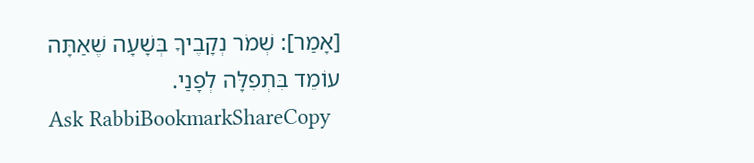[אָמַר]: שְׁמֹר נְקָבֶיךָ בְּשָׁעָה שֶׁאַתָּה עוֹמֵד בִּתְפִלָּה לְפָנַי.
Ask RabbiBookmarkShareCopy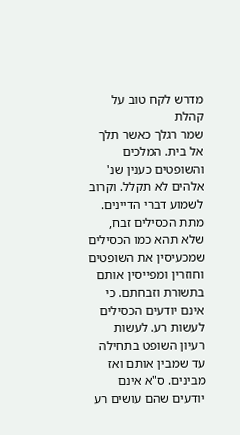מדרש לקח טוב על קהלת
שמר רגלך כאשר תלך אל בית. המלכים והשופטים כענין שנ' אלהים לא תקלל. וקרוב לשמוע דברי הדיינים. מתת הכסילים זבח, שלא תהא כמו הכסילים שמכעיסין את השופטים וחוזרין ומפייסין אותם בתשורת וזבחתם. כי אינם יודעים הכסילים לעשות רע. לעשות רעיון השופט בתחילה עד שמבין אותם ואז מבינים. ס"א אינם יודעים שהם עושים רע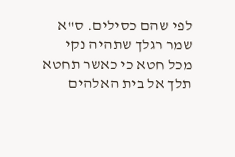לפי שהם כסילים. ס"א שמר רגלך שתהיה נקי מכל חטא כי כאשר תחטא תלך אל בית האלהים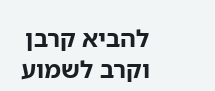להביא קרבן וקרב לשמוע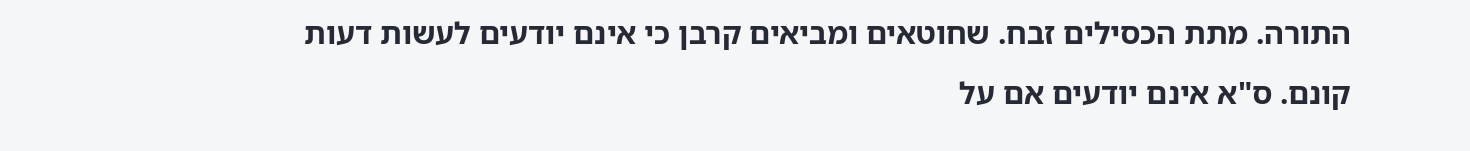התורה. מתת הכסילים זבח. שחוטאים ומביאים קרבן כי אינם יודעים לעשות דעות קונם. ס"א אינם יודעים אם על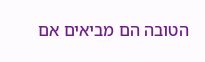הטובה הם מביאים אם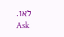לאו.
Ask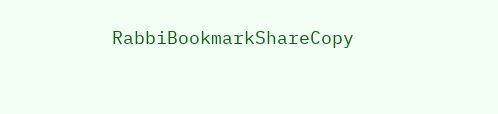RabbiBookmarkShareCopy